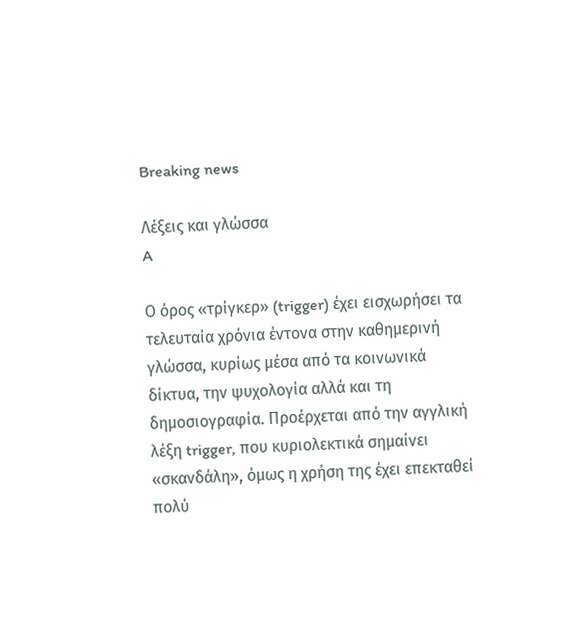Breaking news

Λέξεις και γλώσσα
A

Ο όρος «τρίγκερ» (trigger) έχει εισχωρήσει τα τελευταία χρόνια έντονα στην καθημερινή γλώσσα, κυρίως μέσα από τα κοινωνικά δίκτυα, την ψυχολογία αλλά και τη δημοσιογραφία. Προέρχεται από την αγγλική λέξη trigger, που κυριολεκτικά σημαίνει «σκανδάλη», όμως η χρήση της έχει επεκταθεί πολύ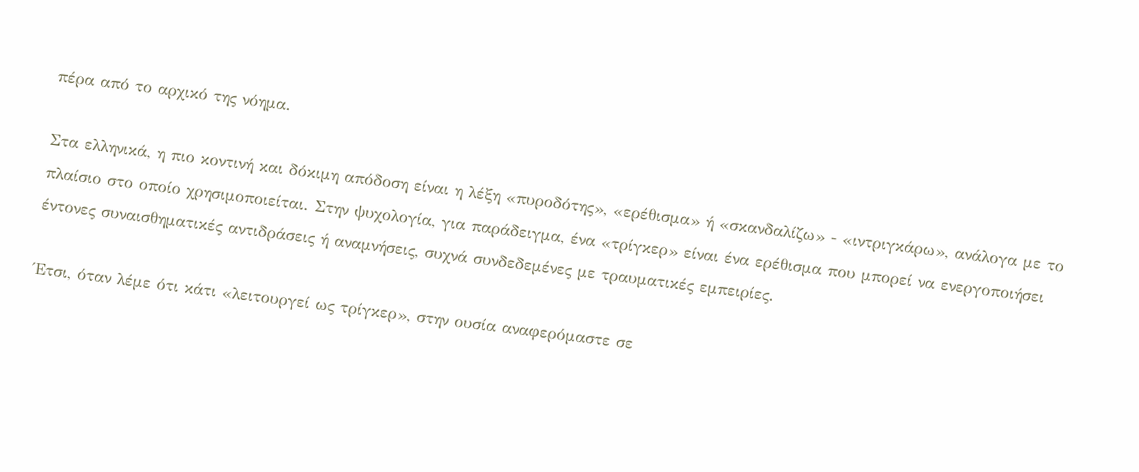πέρα από το αρχικό της νόημα.

Στα ελληνικά, η πιο κοντινή και δόκιμη απόδοση είναι η λέξη «πυροδότης», «ερέθισμα» ή «σκανδαλίζω» - «ιντριγκάρω», ανάλογα με το πλαίσιο στο οποίο χρησιμοποιείται. Στην ψυχολογία, για παράδειγμα, ένα «τρίγκερ» είναι ένα ερέθισμα που μπορεί να ενεργοποιήσει έντονες συναισθηματικές αντιδράσεις ή αναμνήσεις, συχνά συνδεδεμένες με τραυματικές εμπειρίες.

Έτσι, όταν λέμε ότι κάτι «λειτουργεί ως τρίγκερ», στην ουσία αναφερόμαστε σε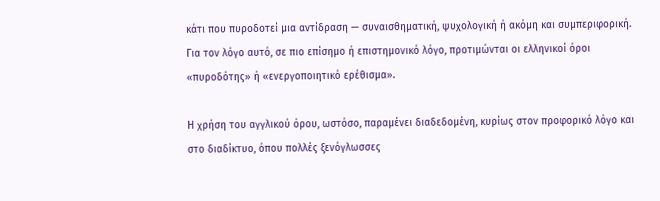κάτι που πυροδοτεί μια αντίδραση — συναισθηματική, ψυχολογική ή ακόμη και συμπεριφορική. Για τον λόγο αυτό, σε πιο επίσημο ή επιστημονικό λόγο, προτιμώνται οι ελληνικοί όροι «πυροδότης» ή «ενεργοποιητικό ερέθισμα».

Η χρήση του αγγλικού όρου, ωστόσο, παραμένει διαδεδομένη, κυρίως στον προφορικό λόγο και στο διαδίκτυο, όπου πολλές ξενόγλωσσες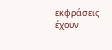εκφράσεις έχουν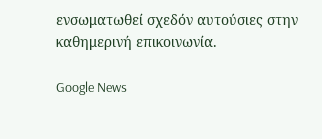ενσωματωθεί σχεδόν αυτούσιες στην καθημερινή επικοινωνία.

Google News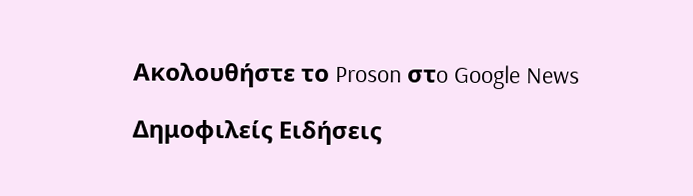Ακολουθήστε το Proson στo Google News

Δημοφιλείς Ειδήσεις